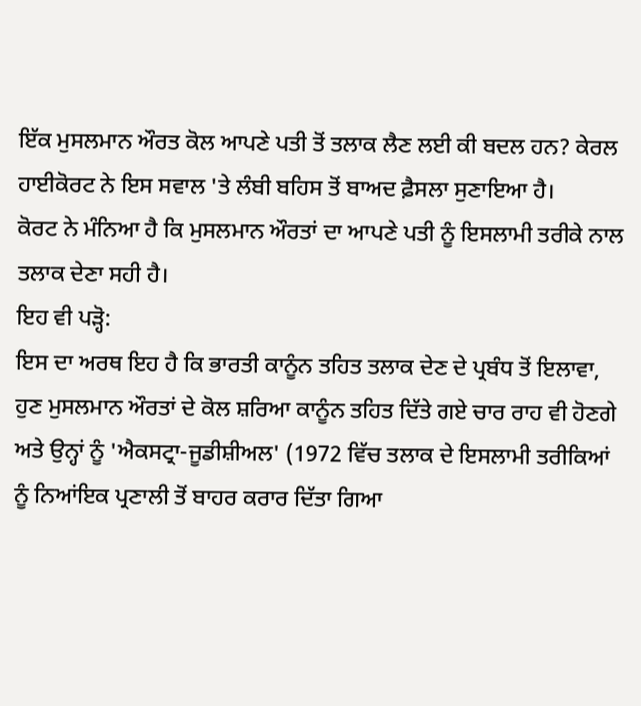ਇੱਕ ਮੁਸਲਮਾਨ ਔਰਤ ਕੋਲ ਆਪਣੇ ਪਤੀ ਤੋਂ ਤਲਾਕ ਲੈਣ ਲਈ ਕੀ ਬਦਲ ਹਨ? ਕੇਰਲ ਹਾਈਕੋਰਟ ਨੇ ਇਸ ਸਵਾਲ 'ਤੇ ਲੰਬੀ ਬਹਿਸ ਤੋਂ ਬਾਅਦ ਫ਼ੈਸਲਾ ਸੁਣਾਇਆ ਹੈ।
ਕੋਰਟ ਨੇ ਮੰਨਿਆ ਹੈ ਕਿ ਮੁਸਲਮਾਨ ਔਰਤਾਂ ਦਾ ਆਪਣੇ ਪਤੀ ਨੂੰ ਇਸਲਾਮੀ ਤਰੀਕੇ ਨਾਲ ਤਲਾਕ ਦੇਣਾ ਸਹੀ ਹੈ।
ਇਹ ਵੀ ਪੜ੍ਹੋ:
ਇਸ ਦਾ ਅਰਥ ਇਹ ਹੈ ਕਿ ਭਾਰਤੀ ਕਾਨੂੰਨ ਤਹਿਤ ਤਲਾਕ ਦੇਣ ਦੇ ਪ੍ਰਬੰਧ ਤੋਂ ਇਲਾਵਾ, ਹੁਣ ਮੁਸਲਮਾਨ ਔਰਤਾਂ ਦੇ ਕੋਲ ਸ਼ਰਿਆ ਕਾਨੂੰਨ ਤਹਿਤ ਦਿੱਤੇ ਗਏ ਚਾਰ ਰਾਹ ਵੀ ਹੋਣਗੇ ਅਤੇ ਉਨ੍ਹਾਂ ਨੂੰ 'ਐਕਸਟ੍ਰਾ-ਜੂਡੀਸ਼ੀਅਲ' (1972 ਵਿੱਚ ਤਲਾਕ ਦੇ ਇਸਲਾਮੀ ਤਰੀਕਿਆਂ ਨੂੰ ਨਿਆਂਇਕ ਪ੍ਰਣਾਲੀ ਤੋਂ ਬਾਹਰ ਕਰਾਰ ਦਿੱਤਾ ਗਿਆ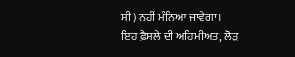ਸੀ) ਨਹੀਂ ਮੰਨਿਆ ਜਾਵੇਗਾ।
ਇਹ ਫ਼ੈਸਲੇ ਦੀ ਅਹਿਮੀਅਤ, ਲੋੜ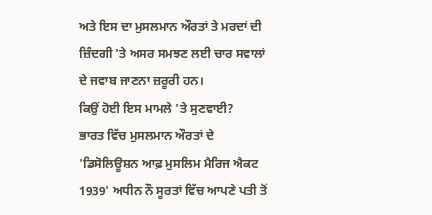ਅਤੇ ਇਸ ਦਾ ਮੁਸਲਮਾਨ ਔਰਤਾਂ ਤੇ ਮਰਦਾਂ ਦੀ ਜ਼ਿੰਦਗੀ 'ਤੇ ਅਸਰ ਸਮਝਣ ਲਈ ਚਾਰ ਸਵਾਲਾਂ ਦੇ ਜਵਾਬ ਜਾਣਨਾ ਜ਼ਰੂਰੀ ਹਨ।
ਕਿਉਂ ਹੋਈ ਇਸ ਮਾਮਲੇ 'ਤੇ ਸੁਣਵਾਈ?
ਭਾਰਤ ਵਿੱਚ ਮੁਸਲਮਾਨ ਔਰਤਾਂ ਦੇ 'ਡਿਸੋਲਿਊਸ਼ਨ ਆਫ਼ ਮੁਸਲਿਮ ਮੈਰਿਜ ਐਕਟ 1939' ਅਧੀਨ ਨੌ ਸੂਰਤਾਂ ਵਿੱਚ ਆਪਣੇ ਪਤੀ ਤੋਂ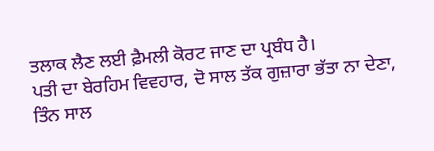ਤਲਾਕ ਲੈਣ ਲਈ ਫ਼ੈਮਲੀ ਕੋਰਟ ਜਾਣ ਦਾ ਪ੍ਰਬੰਧ ਹੈ।
ਪਤੀ ਦਾ ਬੇਰਹਿਮ ਵਿਵਹਾਰ, ਦੋ ਸਾਲ ਤੱਕ ਗੁਜ਼ਾਰਾ ਭੱਤਾ ਨਾ ਦੇਣਾ, ਤਿੰਨ ਸਾਲ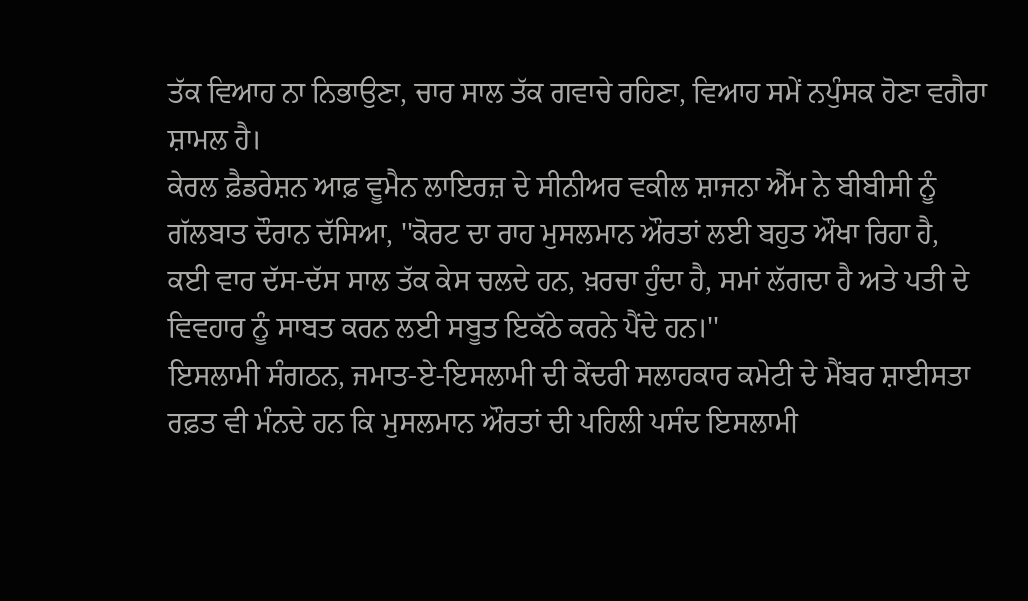ਤੱਕ ਵਿਆਹ ਨਾ ਨਿਭਾਉਣਾ, ਚਾਰ ਸਾਲ ਤੱਕ ਗਵਾਚੇ ਰਹਿਣਾ, ਵਿਆਹ ਸਮੇਂ ਨਪੁੰਸਕ ਹੋਣਾ ਵਗੈਰਾ ਸ਼ਾਮਲ ਹੈ।
ਕੇਰਲ ਫ਼ੈਡਰੇਸ਼ਨ ਆਫ਼ ਵੂਮੈਨ ਲਾਇਰਜ਼ ਦੇ ਸੀਨੀਅਰ ਵਕੀਲ ਸ਼ਾਜਨਾ ਐੱਮ ਨੇ ਬੀਬੀਸੀ ਨੂੰ ਗੱਲਬਾਤ ਦੌਰਾਨ ਦੱਸਿਆ, ''ਕੋਰਟ ਦਾ ਰਾਹ ਮੁਸਲਮਾਨ ਔਰਤਾਂ ਲਈ ਬਹੁਤ ਔਖਾ ਰਿਹਾ ਹੈ, ਕਈ ਵਾਰ ਦੱਸ-ਦੱਸ ਸਾਲ ਤੱਕ ਕੇਸ ਚਲਦੇ ਹਨ, ਖ਼ਰਚਾ ਹੁੰਦਾ ਹੈ, ਸਮਾਂ ਲੱਗਦਾ ਹੈ ਅਤੇ ਪਤੀ ਦੇ ਵਿਵਹਾਰ ਨੂੰ ਸਾਬਤ ਕਰਨ ਲਈ ਸਬੂਤ ਇਕੱਠੇ ਕਰਨੇ ਪੈਂਦੇ ਹਨ।''
ਇਸਲਾਮੀ ਸੰਗਠਨ, ਜਮਾਤ-ਏ-ਇਸਲਾਮੀ ਦੀ ਕੇਂਦਰੀ ਸਲਾਹਕਾਰ ਕਮੇਟੀ ਦੇ ਮੈਂਬਰ ਸ਼ਾਈਸਤਾ ਰਫ਼ਤ ਵੀ ਮੰਨਦੇ ਹਨ ਕਿ ਮੁਸਲਮਾਨ ਔਰਤਾਂ ਦੀ ਪਹਿਲੀ ਪਸੰਦ ਇਸਲਾਮੀ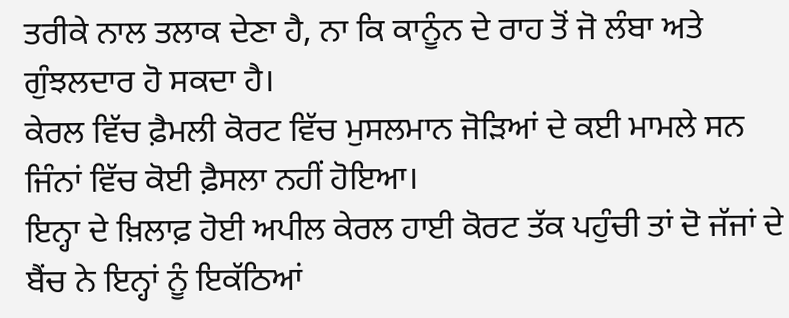ਤਰੀਕੇ ਨਾਲ ਤਲਾਕ ਦੇਣਾ ਹੈ, ਨਾ ਕਿ ਕਾਨੂੰਨ ਦੇ ਰਾਹ ਤੋਂ ਜੋ ਲੰਬਾ ਅਤੇ ਗੁੰਝਲਦਾਰ ਹੋ ਸਕਦਾ ਹੈ।
ਕੇਰਲ ਵਿੱਚ ਫ਼ੈਮਲੀ ਕੋਰਟ ਵਿੱਚ ਮੁਸਲਮਾਨ ਜੋੜਿਆਂ ਦੇ ਕਈ ਮਾਮਲੇ ਸਨ ਜਿੰਨਾਂ ਵਿੱਚ ਕੋਈ ਫ਼ੈਸਲਾ ਨਹੀਂ ਹੋਇਆ।
ਇਨ੍ਹਾ ਦੇ ਖ਼ਿਲਾਫ਼ ਹੋਈ ਅਪੀਲ ਕੇਰਲ ਹਾਈ ਕੋਰਟ ਤੱਕ ਪਹੁੰਚੀ ਤਾਂ ਦੋ ਜੱਜਾਂ ਦੇ ਬੈਂਚ ਨੇ ਇਨ੍ਹਾਂ ਨੂੰ ਇਕੱਠਿਆਂ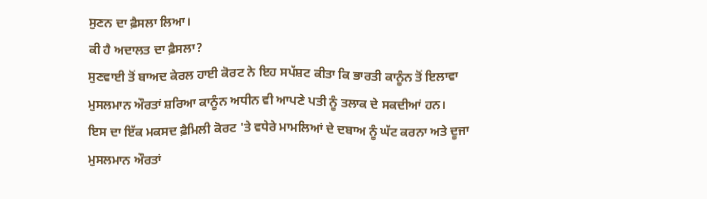ਸੁਣਨ ਦਾ ਫ਼ੈਸਲਾ ਲਿਆ।
ਕੀ ਹੈ ਅਦਾਲਤ ਦਾ ਫ਼ੈਸਲਾ?
ਸੁਣਵਾਈ ਤੋਂ ਬਾਅਦ ਕੇਰਲ ਹਾਈ ਕੋਰਟ ਨੇ ਇਹ ਸਪੱਸ਼ਟ ਕੀਤਾ ਕਿ ਭਾਰਤੀ ਕਾਨੂੰਨ ਤੋਂ ਇਲਾਵਾ ਮੁਸਲਮਾਨ ਔਰਤਾਂ ਸ਼ਰਿਆ ਕਾਨੂੰਨ ਅਧੀਨ ਵੀ ਆਪਣੇ ਪਤੀ ਨੂੰ ਤਲਾਕ ਦੇ ਸਕਦੀਆਂ ਹਨ।
ਇਸ ਦਾ ਇੱਕ ਮਕਸਦ ਫ਼ੈਮਿਲੀ ਕੋਰਟ 'ਤੇ ਵਧੇਰੇ ਮਾਮਲਿਆਂ ਦੇ ਦਬਾਅ ਨੂੰ ਘੱਟ ਕਰਨਾ ਅਤੇ ਦੂਜਾ ਮੁਸਲਮਾਨ ਔਰਤਾਂ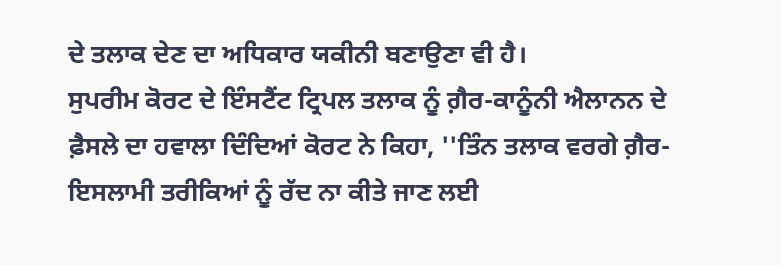ਦੇ ਤਲਾਕ ਦੇਣ ਦਾ ਅਧਿਕਾਰ ਯਕੀਨੀ ਬਣਾਉਣਾ ਵੀ ਹੈ।
ਸੁਪਰੀਮ ਕੋਰਟ ਦੇ ਇੰਸਟੈਂਟ ਟ੍ਰਿਪਲ ਤਲਾਕ ਨੂੰ ਗ਼ੈਰ-ਕਾਨੂੰਨੀ ਐਲਾਨਨ ਦੇ ਫ਼ੈਸਲੇ ਦਾ ਹਵਾਲਾ ਦਿੰਦਿਆਂ ਕੋਰਟ ਨੇ ਕਿਹਾ, ''ਤਿੰਨ ਤਲਾਕ ਵਰਗੇ ਗ਼ੈਰ-ਇਸਲਾਮੀ ਤਰੀਕਿਆਂ ਨੂੰ ਰੱਦ ਨਾ ਕੀਤੇ ਜਾਣ ਲਈ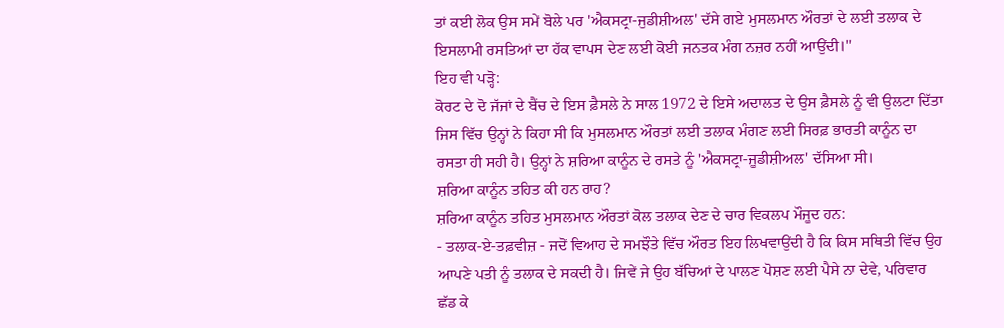ਤਾਂ ਕਈ ਲੋਕ ਉਸ ਸਮੇਂ ਬੋਲੇ ਪਰ 'ਐਕਸਟ੍ਰਾ-ਜੁਡੀਸ਼ੀਅਲ' ਦੱਸੇ ਗਏ ਮੁਸਲਮਾਨ ਔਰਤਾਂ ਦੇ ਲਈ ਤਲਾਕ ਦੇ ਇਸਲਾਮੀ ਰਸਤਿਆਂ ਦਾ ਹੱਕ ਵਾਪਸ ਦੇਣ ਲਈ ਕੋਈ ਜਨਤਕ ਮੰਗ ਨਜ਼ਰ ਨਹੀਂ ਆਉਂਦੀ।''
ਇਹ ਵੀ ਪੜ੍ਹੋ:
ਕੋਰਟ ਦੇ ਦੋ ਜੱਜਾਂ ਦੇ ਬੈਂਚ ਦੇ ਇਸ ਫ਼ੈਸਲੇ ਨੇ ਸਾਲ 1972 ਦੇ ਇਸੇ ਅਦਾਲਤ ਦੇ ਉਸ ਫ਼ੈਸਲੇ ਨੂੰ ਵੀ ਉਲਟਾ ਦਿੱਤਾ ਜਿਸ ਵਿੱਚ ਉਨ੍ਹਾਂ ਨੇ ਕਿਹਾ ਸੀ ਕਿ ਮੁਸਲਮਾਨ ਔਰਤਾਂ ਲਈ ਤਲਾਕ ਮੰਗਣ ਲਈ ਸਿਰਫ਼ ਭਾਰਤੀ ਕਾਨੂੰਨ ਦਾ ਰਸਤਾ ਹੀ ਸਹੀ ਹੈ। ਉਨ੍ਹਾਂ ਨੇ ਸ਼ਰਿਆ ਕਾਨੂੰਨ ਦੇ ਰਸਤੇ ਨੂੰ 'ਐਕਸਟ੍ਰਾ-ਜੂਡੀਸ਼ੀਅਲ' ਦੱਸਿਆ ਸੀ।
ਸ਼ਰਿਆ ਕਾਨੂੰਨ ਤਹਿਤ ਕੀ ਹਨ ਰਾਹ?
ਸ਼ਰਿਆ ਕਾਨੂੰਨ ਤਹਿਤ ਮੁਸਲਮਾਨ ਔਰਤਾਂ ਕੋਲ ਤਲਾਕ ਦੇਣ ਦੇ ਚਾਰ ਵਿਕਲਪ ਮੌਜੂਦ ਹਨ:
- ਤਲਾਕ-ਏ-ਤਫ਼ਵੀਜ਼ - ਜਦੋਂ ਵਿਆਹ ਦੇ ਸਮਝੌਤੇ ਵਿੱਚ ਔਰਤ ਇਹ ਲਿਖਵਾਉਂਦੀ ਹੈ ਕਿ ਕਿਸ ਸਥਿਤੀ ਵਿੱਚ ਉਹ ਆਪਣੇ ਪਤੀ ਨੂੰ ਤਲਾਕ ਦੇ ਸਕਦੀ ਹੈ। ਜਿਵੇਂ ਜੇ ਉਹ ਬੱਚਿਆਂ ਦੇ ਪਾਲਣ ਪੋਸ਼ਣ ਲਈ ਪੈਸੇ ਨਾ ਦੇਵੇ, ਪਰਿਵਾਰ ਛੱਡ ਕੇ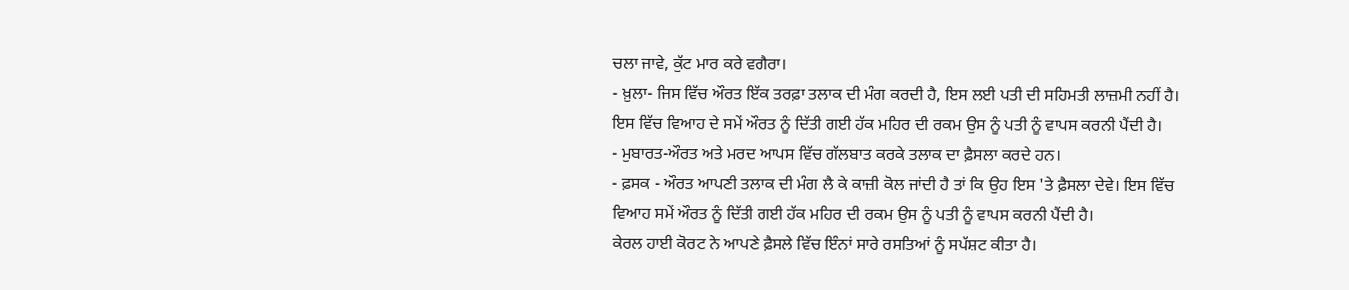ਚਲਾ ਜਾਵੇ, ਕੁੱਟ ਮਾਰ ਕਰੇ ਵਗੈਰਾ।
- ਖ਼ੁਲਾ- ਜਿਸ ਵਿੱਚ ਔਰਤ ਇੱਕ ਤਰਫ਼ਾ ਤਲਾਕ ਦੀ ਮੰਗ ਕਰਦੀ ਹੈ, ਇਸ ਲਈ ਪਤੀ ਦੀ ਸਹਿਮਤੀ ਲਾਜ਼ਮੀ ਨਹੀਂ ਹੈ। ਇਸ ਵਿੱਚ ਵਿਆਹ ਦੇ ਸਮੇਂ ਔਰਤ ਨੂੰ ਦਿੱਤੀ ਗਈ ਹੱਕ ਮਹਿਰ ਦੀ ਰਕਮ ਉਸ ਨੂੰ ਪਤੀ ਨੂੰ ਵਾਪਸ ਕਰਨੀ ਪੈਂਦੀ ਹੈ।
- ਮੁਬਾਰਤ-ਔਰਤ ਅਤੇ ਮਰਦ ਆਪਸ ਵਿੱਚ ਗੱਲਬਾਤ ਕਰਕੇ ਤਲਾਕ ਦਾ ਫ਼ੈਸਲਾ ਕਰਦੇ ਹਨ।
- ਫ਼ਸਕ - ਔਰਤ ਆਪਣੀ ਤਲਾਕ ਦੀ ਮੰਗ ਲੈ ਕੇ ਕਾਜ਼ੀ ਕੋਲ ਜਾਂਦੀ ਹੈ ਤਾਂ ਕਿ ਉਹ ਇਸ 'ਤੇ ਫ਼ੈਸਲਾ ਦੇਵੇ। ਇਸ ਵਿੱਚ ਵਿਆਹ ਸਮੇਂ ਔਰਤ ਨੂੰ ਦਿੱਤੀ ਗਈ ਹੱਕ ਮਹਿਰ ਦੀ ਰਕਮ ਉਸ ਨੂੰ ਪਤੀ ਨੂੰ ਵਾਪਸ ਕਰਨੀ ਪੈਂਦੀ ਹੈ।
ਕੇਰਲ ਹਾਈ ਕੋਰਟ ਨੇ ਆਪਣੇ ਫ਼ੈਸਲੇ ਵਿੱਚ ਇੰਨਾਂ ਸਾਰੇ ਰਸਤਿਆਂ ਨੂੰ ਸਪੱਸ਼ਟ ਕੀਤਾ ਹੈ।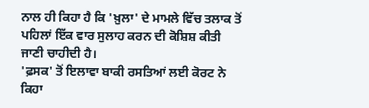ਨਾਲ ਹੀ ਕਿਹਾ ਹੈ ਕਿ 'ਖ਼ੁਲਾ' ਦੇ ਮਾਮਲੇ ਵਿੱਚ ਤਲਾਕ ਤੋਂ ਪਹਿਲਾਂ ਇੱਕ ਵਾਰ ਸੁਲਾਹ ਕਰਨ ਦੀ ਕੋਸ਼ਿਸ਼ ਕੀਤੀ ਜਾਣੀ ਚਾਹੀਦੀ ਹੈ।
'ਫ਼ਸਕ' ਤੋਂ ਇਲਾਵਾ ਬਾਕੀ ਰਸਤਿਆਂ ਲਈ ਕੋਰਟ ਨੇ ਕਿਹਾ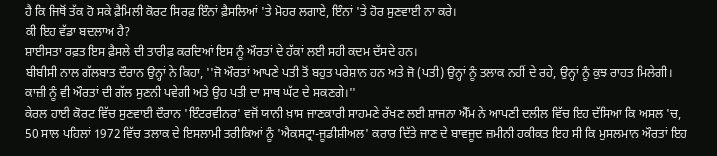ਹੈ ਕਿ ਜਿਥੋਂ ਤੱਕ ਹੋ ਸਕੇ ਫ਼ੈਮਿਲੀ ਕੋਰਟ ਸਿਰਫ਼ ਇੰਨਾਂ ਫ਼ੈਸਲਿਆਂ 'ਤੇ ਮੋਹਰ ਲਗਾਏ, ਇੰਨਾਂ 'ਤੇ ਹੋਰ ਸੁਣਵਾਈ ਨਾ ਕਰੇ।
ਕੀ ਇਹ ਵੱਡਾ ਬਦਲਾਅ ਹੈ?
ਸ਼ਾਈਸਤਾ ਰਫ਼ਤ ਇਸ ਫ਼ੈਸਲੇ ਦੀ ਤਾਰੀਫ਼ ਕਰਦਿਆਂ ਇਸ ਨੂੰ ਔਰਤਾਂ ਦੇ ਹੱਕਾਂ ਲਈ ਸਹੀ ਕਦਮ ਦੱਸਦੇ ਹਨ।
ਬੀਬੀਸੀ ਨਾਲ ਗੱਲਬਾਤ ਦੌਰਾਨ ਉਨ੍ਹਾਂ ਨੇ ਕਿਹਾ, ''ਜੋ ਔਰਤਾਂ ਆਪਣੇ ਪਤੀ ਤੋਂ ਬਹੁਤ ਪਰੇਸ਼ਾਨ ਹਨ ਅਤੇ ਜੋ (ਪਤੀ) ਉਨ੍ਹਾਂ ਨੂੰ ਤਲਾਕ ਨਹੀਂ ਦੇ ਰਹੇ, ਉਨ੍ਹਾਂ ਨੂੰ ਕੁਝ ਰਾਹਤ ਮਿਲੇਗੀ। ਕਾਜ਼ੀ ਨੂੰ ਵੀ ਔਰਤਾਂ ਦੀ ਗੱਲ ਸੁਣਨੀ ਪਵੇਗੀ ਅਤੇ ਉਹ ਪਤੀ ਦਾ ਸਾਥ ਘੱਟ ਦੇ ਸਕਣਗੇ।''
ਕੇਰਲ ਹਾਈ ਕੋਰਟ ਵਿੱਚ ਸੁਣਵਾਈ ਦੌਰਾਨ 'ਇੰਟਰਵੀਨਰ' ਵਜੋਂ ਯਾਨੀ ਖ਼ਾਸ ਜਾਣਕਾਰੀ ਸਾਹਮਣੇ ਰੱਖਣ ਲਈ ਸ਼ਾਜਨਾ ਐੱਮ ਨੇ ਆਪਣੀ ਦਲੀਲ ਵਿੱਚ ਇਹ ਦੱਸਿਆ ਕਿ ਅਸਲ 'ਚ, 50 ਸਾਲ ਪਹਿਲਾਂ 1972 ਵਿੱਚ ਤਲਾਕ ਦੇ ਇਸਲਾਮੀ ਤਰੀਕਿਆਂ ਨੂੰ 'ਐਕਸਟ੍ਰਾ-ਜੂਡੀਸ਼ੀਅਲ' ਕਰਾਰ ਦਿੱਤੇ ਜਾਣ ਦੇ ਬਾਵਜੂਦ ਜ਼ਮੀਨੀ ਹਕੀਕਤ ਇਹ ਸੀ ਕਿ ਮੁਸਲਮਾਨ ਔਰਤਾਂ ਇਹ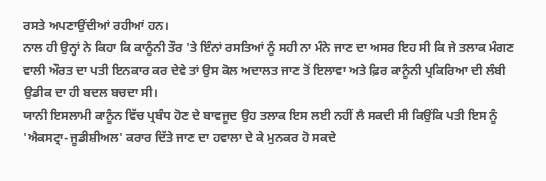ਰਸਤੇ ਅਪਣਾਉਂਦੀਆਂ ਰਹੀਆਂ ਹਨ।
ਨਾਲ ਹੀ ਉਨ੍ਹਾਂ ਨੇ ਕਿਹਾ ਕਿ ਕਾਨੂੰਨੀ ਤੌਰ 'ਤੇ ਇੰਨਾਂ ਰਸਤਿਆਂ ਨੂੰ ਸਹੀ ਨਾ ਮੰਨੇ ਜਾਣ ਦਾ ਅਸਰ ਇਹ ਸੀ ਕਿ ਜੇ ਤਲਾਕ ਮੰਗਣ ਵਾਲੀ ਔਰਤ ਦਾ ਪਤੀ ਇਨਕਾਰ ਕਰ ਦੇਵੇ ਤਾਂ ਉਸ ਕੋਲ ਅਦਾਲਤ ਜਾਣ ਤੋਂ ਇਲਾਵਾ ਅਤੇ ਫ਼ਿਰ ਕਾਨੂੰਨੀ ਪ੍ਰਕਿਰਿਆ ਦੀ ਲੰਬੀ ਉਡੀਕ ਦਾ ਹੀ ਬਦਲ ਬਚਦਾ ਸੀ।
ਯਾਨੀ ਇਸਲਾਮੀ ਕਾਨੂੰਨ ਵਿੱਚ ਪ੍ਰਬੰਧ ਹੋਣ ਦੇ ਬਾਵਜੂਦ ਉਹ ਤਲਾਕ ਇਸ ਲਈ ਨਹੀਂ ਲੈ ਸਕਦੀ ਸੀ ਕਿਉਂਕਿ ਪਤੀ ਇਸ ਨੂੰ 'ਐਕਸਟ੍ਰਾ-ਜੂਡੀਸ਼ੀਅਲ' ਕਰਾਰ ਦਿੱਤੇ ਜਾਣ ਦਾ ਹਵਾਲਾ ਦੇ ਕੇ ਮੁਨਕਰ ਹੋ ਸਕਦੇ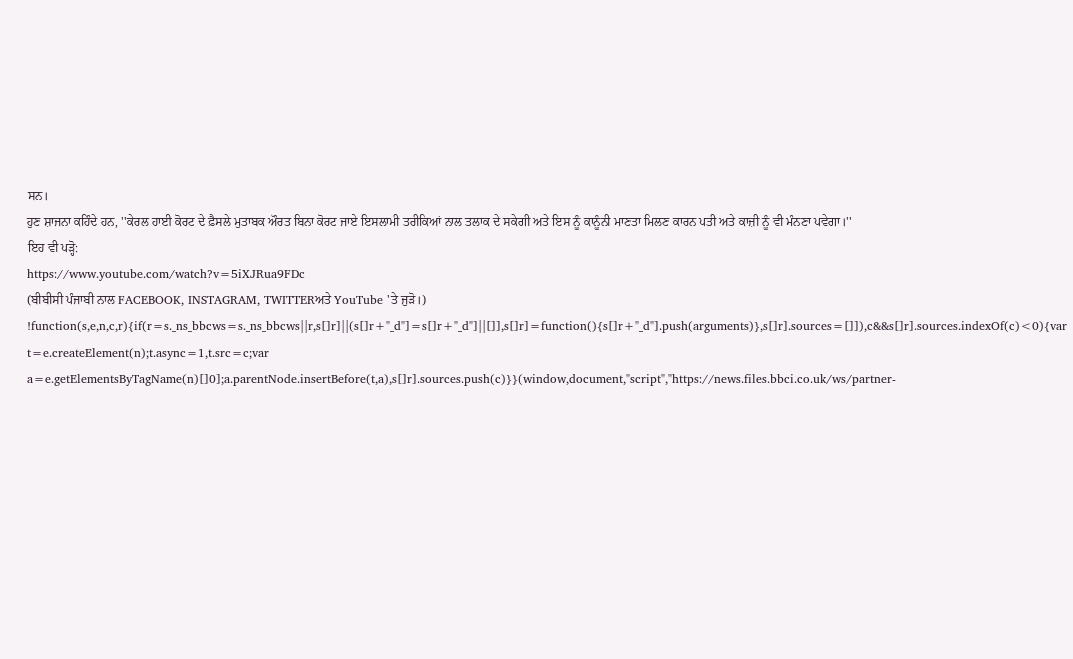ਸਨ।
ਹੁਣ ਸ਼ਾਜਨਾ ਕਹਿੰਦੇ ਹਨ, ''ਕੇਰਲ ਹਾਈ ਕੋਰਟ ਦੇ ਫ਼ੈਸਲੇ ਮੁਤਾਬਕ ਔਰਤ ਬਿਨਾ ਕੋਰਟ ਜਾਏ ਇਸਲਾਮੀ ਤਰੀਕਿਆਂ ਨਾਲ ਤਲਾਕ ਦੇ ਸਕੇਗੀ ਅਤੇ ਇਸ ਨੂੰ ਕਾਨੂੰਨੀ ਮਾਣਤਾ ਮਿਲਣ ਕਾਰਨ ਪਤੀ ਅਤੇ ਕਾਜ਼ੀ ਨੂੰ ਵੀ ਮੰਨਣਾ ਪਵੇਗਾ।''
ਇਹ ਵੀ ਪੜ੍ਹੋ:
https://www.youtube.com/watch?v=5iXJRua9FDc
(ਬੀਬੀਸੀ ਪੰਜਾਬੀ ਨਾਲ FACEBOOK, INSTAGRAM, TWITTERਅਤੇ YouTube 'ਤੇ ਜੁੜੋ।)
!function(s,e,n,c,r){if(r=s._ns_bbcws=s._ns_bbcws||r,s[]r]||(s[]r+"_d"]=s[]r+"_d"]||[]],s[]r]=function(){s[]r+"_d"].push(arguments)},s[]r].sources=[]]),c&&s[]r].sources.indexOf(c)<0){var t=e.createElement(n);t.async=1,t.src=c;var a=e.getElementsByTagName(n)[]0];a.parentNode.insertBefore(t,a),s[]r].sources.push(c)}}(window,document,"script","https://news.files.bbci.co.uk/ws/partner-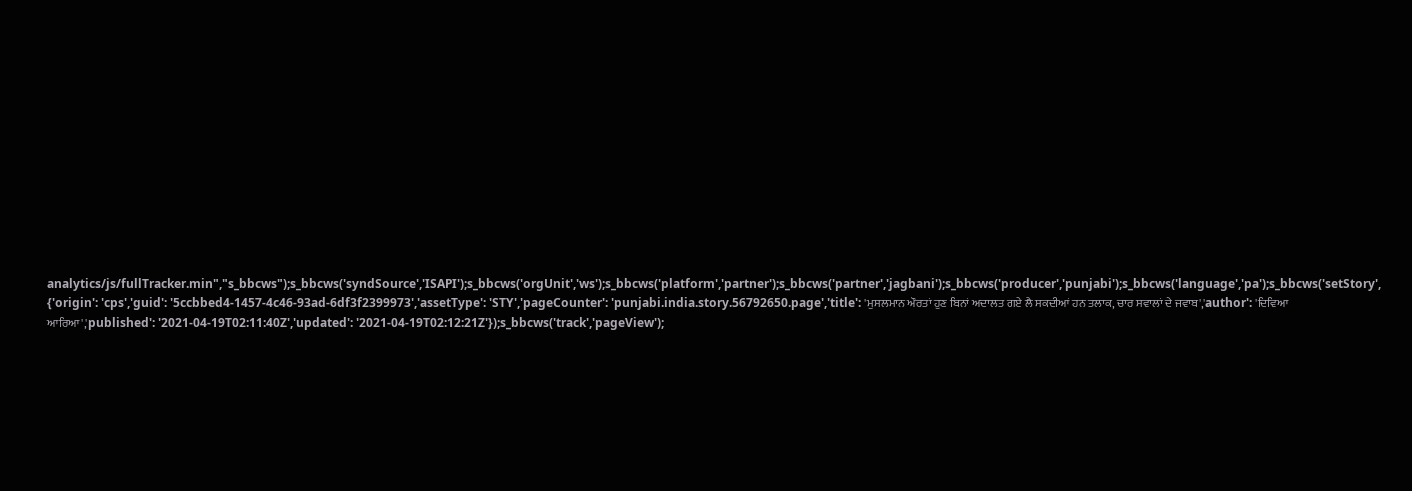analytics/js/fullTracker.min","s_bbcws");s_bbcws('syndSource','ISAPI');s_bbcws('orgUnit','ws');s_bbcws('platform','partner');s_bbcws('partner','jagbani');s_bbcws('producer','punjabi');s_bbcws('language','pa');s_bbcws('setStory', {'origin': 'cps','guid': '5ccbbed4-1457-4c46-93ad-6df3f2399973','assetType': 'STY','pageCounter': 'punjabi.india.story.56792650.page','title': 'ਮੁਸਲਮਾਨ ਔਰਤਾਂ ਹੁਣ ਬਿਨਾਂ ਅਦਾਲਤ ਗਏ ਲੈ ਸਕਦੀਆਂ ਹਨ ਤਲਾਕ, ਚਾਰ ਸਵਾਲਾਂ ਦੇ ਜਵਾਬ','author': 'ਦਿਵਿਆ ਆਰਿਆ','published': '2021-04-19T02:11:40Z','updated': '2021-04-19T02:12:21Z'});s_bbcws('track','pageView');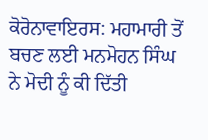ਕੋਰੋਨਾਵਾਇਰਸ: ਮਹਾਮਾਰੀ ਤੋਂ ਬਚਣ ਲਈ ਮਨਮੋਹਨ ਸਿੰਘ ਨੇ ਮੋਦੀ ਨੂੰ ਕੀ ਦਿੱਤੀ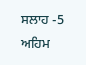ਸਲਾਹ -5 ਅਹਿਮ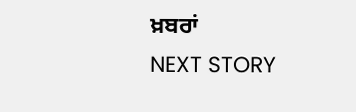ਖ਼ਬਰਾਂ
NEXT STORY